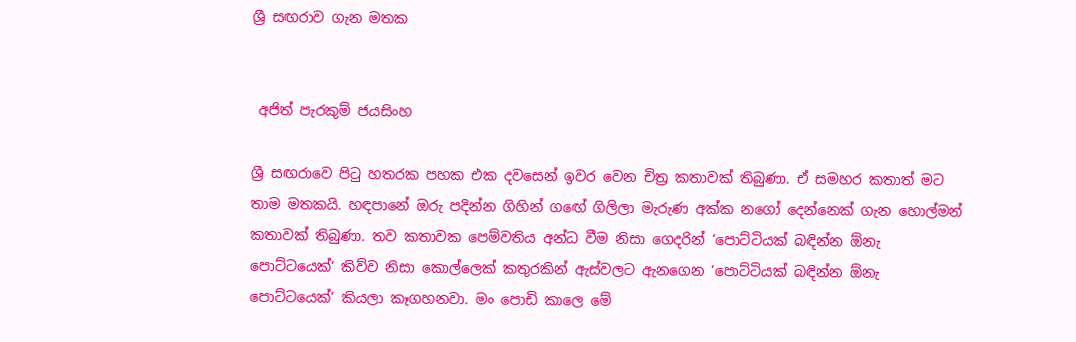ශ්‍රී සඟරාව ගැන මතක


 අජිත් පැරකුම් ජයසිංහ

ශ්‍රී සඟරාවෙ පිටු හතරක පහක එක දවසෙන් ඉවර වෙන චිත්‍ර කතාවක් තිබුණා. ඒ සමහර කතාත් මට තාම මතකයි. හඳපානේ ඔරු පදින්න ගිහින් ගඟේ ගිලිලා මැරුණ අක්ක නගෝ දෙන්නෙක් ගැන හොල්මන් කතාවක් තිබුණා. තව කතාවක පෙම්වතිය අන්ධ වීම නිසා ගෙදරින් ‘පොට්ටියක් බඳින්න ඕනැ පොට්ටයෙක්‘ කිව්ව නිසා කොල්ලෙක් කතුරකින් ඇස්වලට ඇනගෙන ‘පොට්ටියක් බඳින්න ඕනැ පොට්ටයෙක්‘ කියලා කෑගහනවා. මං පොඩි කාලෙ මේ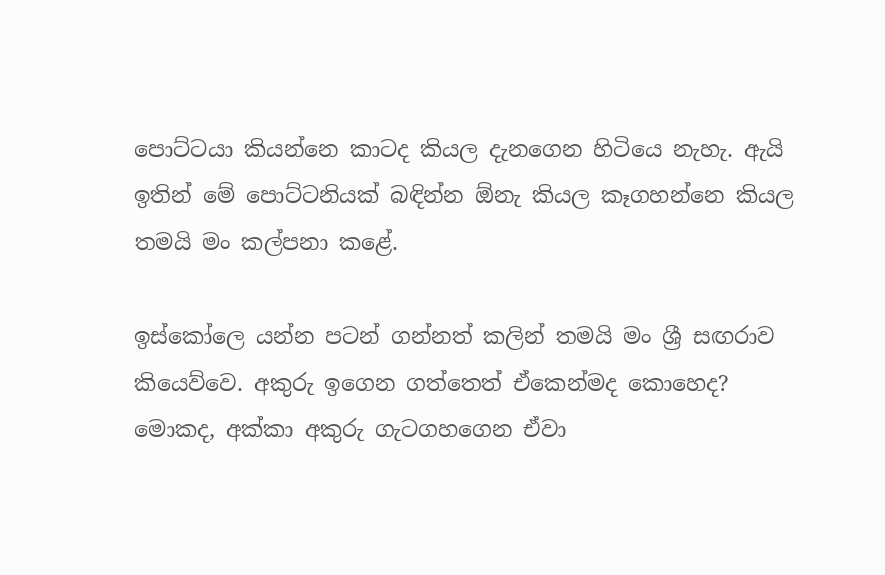පොට්ටයා කියන්නෙ කාටද කියල දැනගෙන හිටියෙ නැහැ. ඇයි ඉතින් මේ පොට්ටනියක් බඳින්න ඕනැ කියල කෑගහන්නෙ කියල තමයි මං කල්පනා කළේ.

ඉස්කෝලෙ යන්න පටන් ගන්නත් කලින් තමයි මං ශ්‍රී සඟරාව කියෙව්වෙ. අකුරු ඉගෙන ගත්තෙත් ඒකෙන්මද කොහෙද? මොකද, අක්කා අකුරු ගැටගහගෙන ඒවා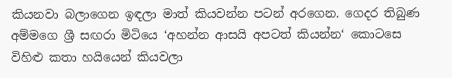කියනවා බලාගෙන ඉඳලා මාත් කියවන්න පටන් අරගෙන. ගෙදර තිබුණ අම්මගෙ ශ්‍රී සඟරා මිටියෙ ‘අහන්න ආසයි අපටත් කියන්න‘ කොටසෙ විහිළු කතා හයියෙන් කියවලා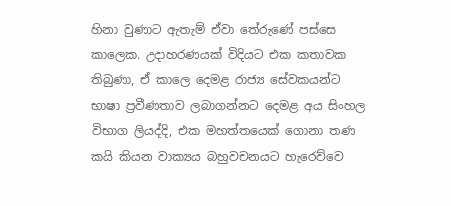හිනා වුණාට ඇතැම් ඒවා තේරුණේ පස්සෙ කාලෙක. උදාහරණයක් විදියට එක කතාවක තිබුණා, ඒ කාලෙ දෙමළ රාජ්‍ය සේවකයන්ට භාෂා ප්‍රවීණතාව ලබාගන්නට දෙමළ අය සිංහල විභාග ලියද්දි, එක මහත්තයෙක් ගොනා තණ කයි කියන වාක්‍යය බහුවචනයට හැරෙව්වෙ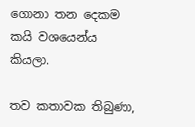ගොනා තන දෙකම කයි වශයෙන්ය කියලා.

තව කතාවක තිබුණා,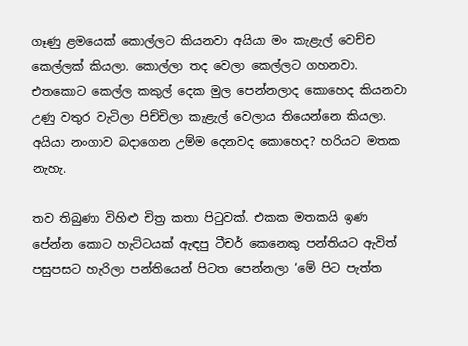ගෑණු ළමයෙක් කොල්ලට කියනවා අයියා මං කැළැල් වෙච්ච කෙල්ලක් කියලා. කොල්ලා තද වෙලා කෙල්ලට ගහනවා. එතකොට කෙල්ල කකුල් දෙක මුල පෙන්නලාද කොහෙද කියනවා උණු වතුර වැටිලා පිච්චිලා කැළැල් වෙලාය තියෙන්නෙ කියලා. අයියා නංගාව බදාගෙන උම්ම දෙනවද කොහෙද? හරියට මතක නැහැ.

තව තිබුණා විහිළු චිත්‍ර කතා පිටුවක්. එකක මතකයි ඉණ පේන්න කොට හැට්ටයක් ඇඳපු ටීචර් කෙනෙකු පන්තියට ඇවිත් පසුපසට හැරිලා පන්තියෙන් පිටත පෙන්නලා ‘මේ පිට පැත්ත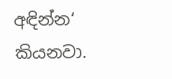අඳින්න‘ කියනවා.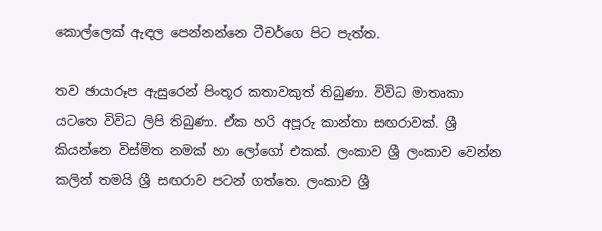කොල්ලෙක් ඇඳල පෙන්නන්නෙ ටීචර්ගෙ පිට පැත්ත.

තව ඡායාරූප ඇසුරෙන් පිංතූර කතාවකුත් තිබුණා. විවිධ මාතෘකා යටතෙ විවිධ ලිපි තිබුණා. ඒක හරි අපූරු කාන්තා සඟරාවක්. ශ්‍රී කියන්නෙ විස්මිත නමක් හා ලෝගෝ එකක්. ලංකාව ශ්‍රී ලංකාව වෙන්න කලින් තමයි ශ්‍රී සඟරාව පටන් ගත්තෙ. ලංකාව ශ්‍රී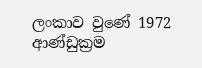ලංකාව වුණේ 1972 ආණ්ඩුක්‍රම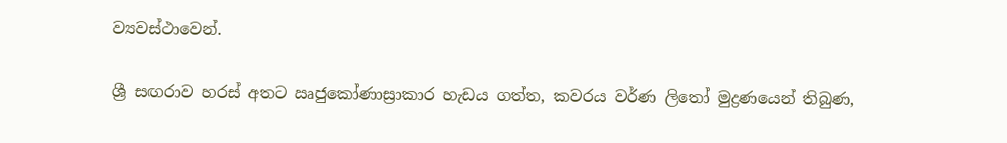ව්‍යවස්ථාවෙන්.

ශ්‍රී සඟරාව හරස් අතට ඍජුකෝණාස්‍රාකාර හැඩය ගත්ත, කවරය වර්ණ ලිතෝ මුද්‍රණයෙන් තිබුණ,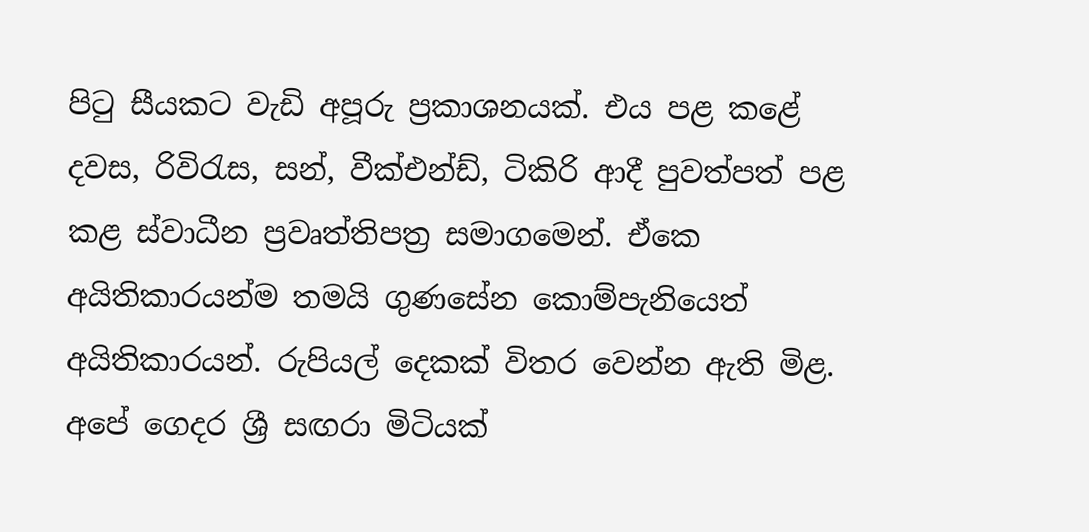පිටු සීයකට වැඩි අපූරු ප්‍රකාශනයක්. එය පළ කළේ දවස, රිවිරැස, සන්, වීක්එන්ඩ්, ටිකිරි ආදී පුවත්පත් පළ කළ ස්වාධීන ප්‍රවෘත්තිපත්‍ර සමාගමෙන්. ඒකෙ අයිතිකාරයන්ම තමයි ගුණසේන කොම්පැනියෙත් අයිතිකාරයන්. රුපියල් දෙකක් විතර වෙන්න ඇති මිළ. අපේ ගෙදර ශ්‍රී සඟරා මිටියක්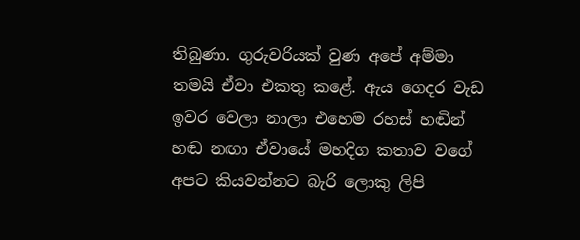තිබුණා. ගුරුවරියක් වුණ අපේ අම්මා තමයි ඒවා එකතු කළේ. ඇය ගෙදර වැඩ ඉවර වෙලා නාලා එහෙම රහස් හඬින් හඬ නඟා ඒවායේ මහදිග කතාව වගේ අපට කියවන්නට බැරි ලොකු ලිපි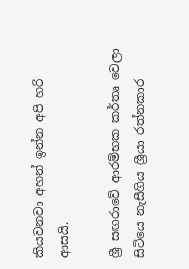කියවනවා අහන් ඉන්න අපි හරි ආසයි.

ශ්‍රී සඟරාවේ ආරම්භක කර්තෘ වෙලා සිටියෙ නැසීගිය ශ්‍රීයා රත්නකාර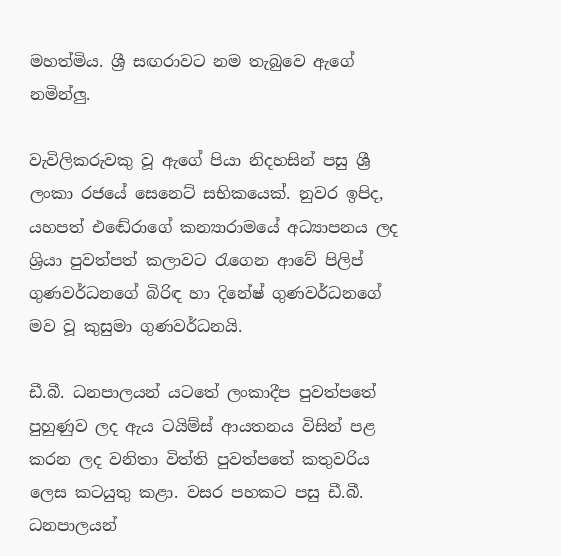මහත්මිය. ශ්‍රී සඟරාවට නම තැබුවෙ ඇගේ නමින්ලු.

වැවිලිකරුවකු වූ ඇගේ පියා නිදහසින් පසු ශ්‍රී ලංකා රජයේ සෙනෙට් සභිකයෙක්. නුවර ඉපිද, යහපත් එ‍ඬේරාගේ කන්‍යාරාමයේ අධ්‍යාපනය ලද ශ්‍රියා පුවත්පත් කලාවට රැගෙන ආවේ පිලිප් ගුණවර්ධනගේ බිරිඳ හා දිනේෂ් ගුණවර්ධනගේ මව වූ කුසුමා ගුණවර්ධනයි.

ඩී.බී. ධනපාලයන් යටතේ ලංකාදීප පුවත්පතේ පුහුණුව ලද ඇය ටයිම්ස් ආයතනය විසින් පළ කරන ලද වනිතා විත්ති පුවත්පතේ කතුවරිය ලෙස කටයුතු කළා. වසර පහකට පසු ඩී.බී. ධනපාලයන්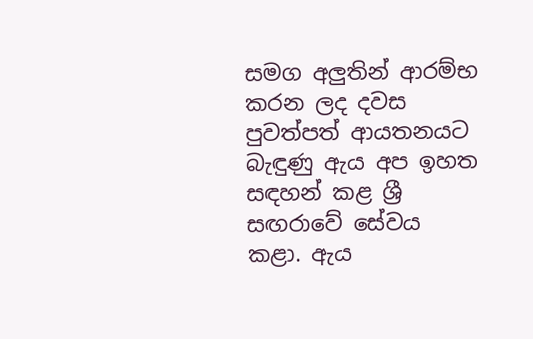සමග අලුතින් ආරම්භ කරන ලද දවස පුවත්පත් ආයතනයට බැඳුණු ඇය අප ඉහත සඳහන් කළ ශ්‍රී සඟරාවේ ‍සේවය කළා. ඇය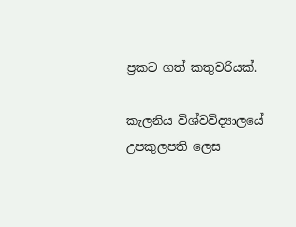ප්‍රකට ගත් කතුවරියක්.

කැලනිය විශ්වවිද්‍යාලයේ උපකුලපති ලෙස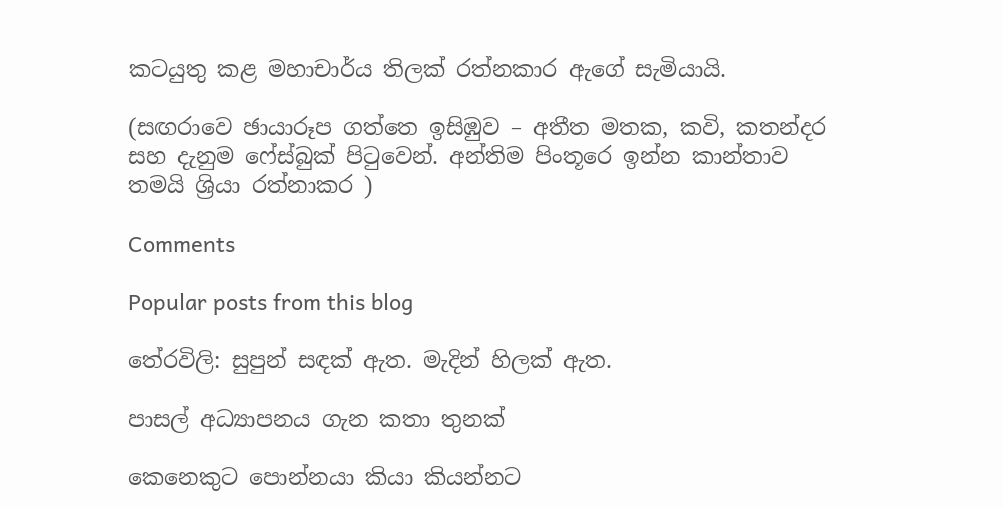කටයුතු කළ මහාචාර්ය තිලක් රත්නකාර ඇගේ සැමියායි.

(සඟරාවෙ ඡායාරූප ගත්තෙ ඉසිඹුව – අතීත මතක, කවි, කතන්දර සහ දැනුම ෆේස්බුක් පිටුවෙන්. අන්තිම පිංතූරෙ ඉන්න කාන්තාව තමයි ශ්‍රියා රත්නාකර )

Comments

Popular posts from this blog

තේරවිලි: සුපුන් සඳක් ඇත. මැදින් හිලක් ඇත.

පාසල් අධ්‍යාපනය ගැන කතා තුනක්

කෙනෙකුට පොන්නයා කියා කියන්නට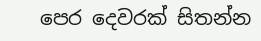පෙර දෙවරක් සිතන්න